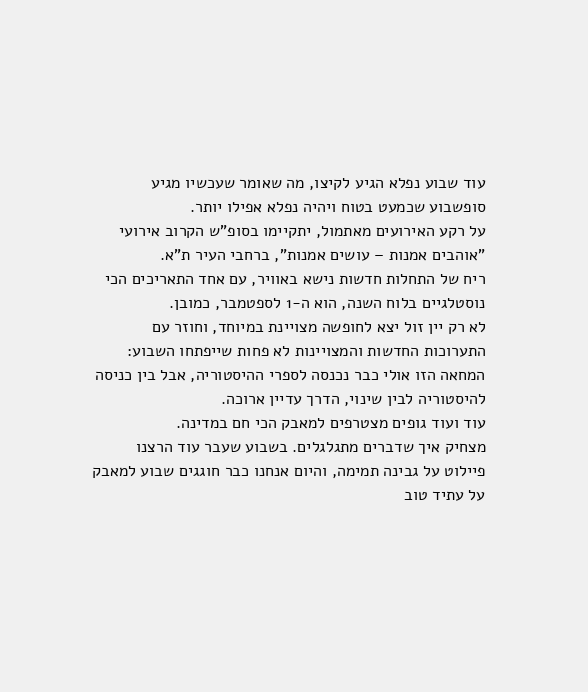עוד שבוע נפלא הגיע לקיצו, מה שאומר שעכשיו מגיע סופשבוע שכמעט בטוח ויהיה נפלא אפילו יותר.
על רקע האירועים מאתמול, יתקיימו בסופ"ש הקרוב אירועי "אוהבים אמנות – עושים אמנות", ברחבי העיר ת"א.
ריח של התחלות חדשות נישא באוויר, עם אחד התאריכים הכי נוסטלגיים בלוח השנה, הוא ה-1 לספטמבר, כמובן.
לא רק יין זול יצא לחופשה מצויינת במיוחד, וחוזר עם התערוכות החדשות והמצויינות לא פחות שייפתחו השבוע:
המחאה הזו אולי כבר נכנסה לספרי ההיסטוריה, אבל בין כניסה להיסטוריה לבין שינוי, הדרך עדיין ארוכה.
עוד ועוד גופים מצטרפים למאבק הכי חם במדינה.
מצחיק איך שדברים מתגלגלים. בשבוע שעבר עוד הרצנו פיילוט על גבינה תמימה, והיום אנחנו כבר חוגגים שבוע למאבק על עתיד טוב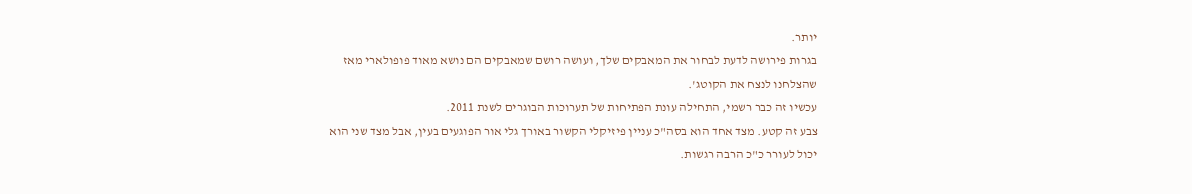יותר.
בגרות פירושה לדעת לבחור את המאבקים שלך, ועושה רושם שמאבקים הם נושא מאוד פופולארי מאז שהצלחנו לנצח את הקוטג'.
עכשיו זה כבר רשמי, התחילה עונת הפתיחות של תערוכות הבוגרים לשנת 2011.
צבע זה קטע. מצד אחד הוא בסה"כ עניין פיזיקלי הקשור באורך גלי אור הפוגעים בעין, אבל מצד שני הוא יכול לעורר כ"כ הרבה רגשות.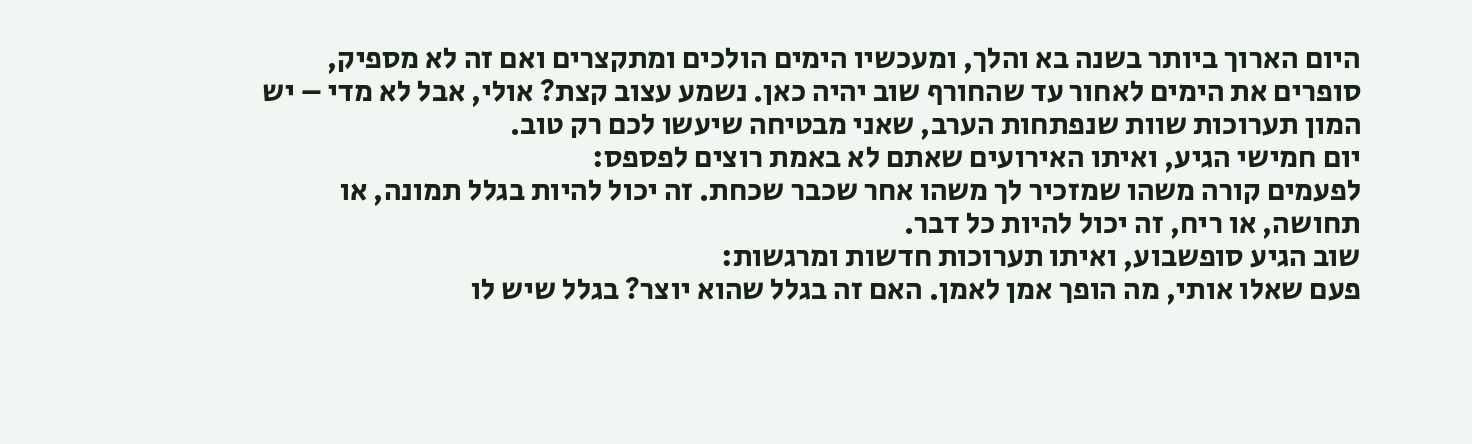היום הארוך ביותר בשנה בא והלך, ומעכשיו הימים הולכים ומתקצרים ואם זה לא מספיק, סופרים את הימים לאחור עד שהחורף שוב יהיה כאן. נשמע עצוב קצת? אולי, אבל לא מדי – יש המון תערוכות שוות שנפתחות הערב, שאני מבטיחה שיעשו לכם רק טוב.
יום חמישי הגיע, ואיתו האירועים שאתם לא באמת רוצים לפספס:
לפעמים קורה משהו שמזכיר לך משהו אחר שכבר שכחת. זה יכול להיות בגלל תמונה, או תחושה, או ריח, זה יכול להיות כל דבר.
שוב הגיע סופשבוע, ואיתו תערוכות חדשות ומרגשות:
פעם שאלו אותי, מה הופך אמן לאמן. האם זה בגלל שהוא יוצר? בגלל שיש לו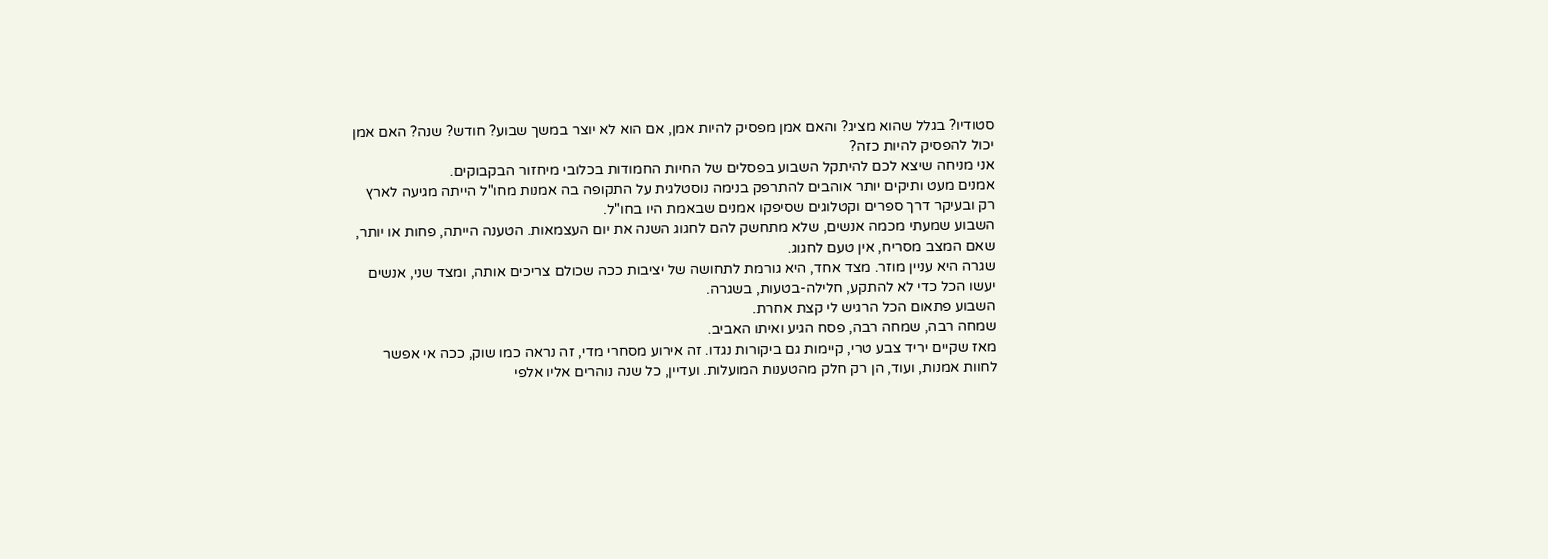סטודיו? בגלל שהוא מציג? והאם אמן מפסיק להיות אמן, אם הוא לא יוצר במשך שבוע? חודש? שנה? האם אמן יכול להפסיק להיות כזה?
אני מניחה שיצא לכם להיתקל השבוע בפסלים של החיות החמודות בכלובי מיחזור הבקבוקים.
אמנים מעט ותיקים יותר אוהבים להתרפק בנימה נוסטלגית על התקופה בה אמנות מחו"ל הייתה מגיעה לארץ רק ובעיקר דרך ספרים וקטלוגים שסיפקו אמנים שבאמת היו בחו"ל.
השבוע שמעתי מכמה אנשים, שלא מתחשק להם לחגוג השנה את יום העצמאות. הטענה הייתה, פחות או יותר, שאם המצב מסריח, אין טעם לחגוג.
שגרה היא עניין מוזר. מצד אחד, היא גורמת לתחושה של יציבות ככה שכולם צריכים אותה, ומצד שני, אנשים יעשו הכל כדי לא להתקע, חלילה-בטעות, בשגרה.
השבוע פתאום הכל הרגיש לי קצת אחרת.
שמחה רבה, שמחה רבה, פסח הגיע ואיתו האביב.
מאז שקיים יריד צבע טרי, קיימות גם ביקורות נגדו. זה אירוע מסחרי מדי, זה נראה כמו שוק, ככה אי אפשר לחוות אמנות, ועוד, הן רק חלק מהטענות המועלות. ועדיין, כל שנה נוהרים אליו אלפי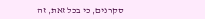סקרנים, כי בכל זאת, זה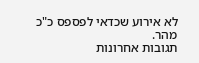לא אירוע שכדאי לפספס כ"כ מהר.
תגובות אחרונות